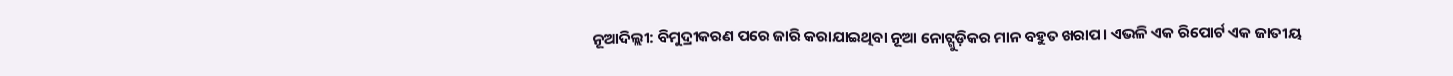ନୂଆଦିଲ୍ଲୀ: ବିମୁଦ୍ରୀକରଣ ପରେ ଜାରି କରାଯାଇଥିବା ନୂଆ ନୋଟ୍ଗୁଡ଼ିକର ମାନ ବହୁତ ଖରାପ। ଏଭଳି ଏକ ରିପୋର୍ଟ ଏକ ଜାତୀୟ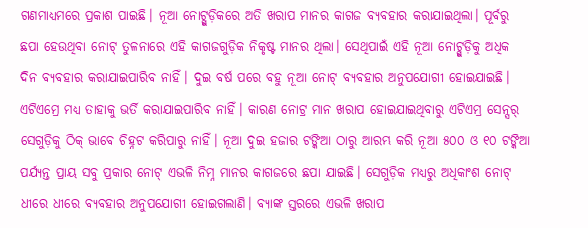ଗଣମାଧ୍ୟମରେ ପ୍ରକାଶ ପାଇଛି। ନୂଆ ନୋଟ୍ଗୁଡ଼ିକରେ ଅତି ଖରାପ ମାନର କାଗଜ ବ୍ୟବହାର କରାଯାଇଥିଲା। ପୂର୍ବରୁ ଛପା ହେଉଥିବା ନୋଟ୍ ତୁଳନାରେ ଏହି କାଗଜଗୁଡ଼ିକ ନିକୃଷ୍ଟ ମାନର ଥିଲା। ସେଥିପାଇଁ ଏହି ନୂଆ ନୋଟ୍ଗୁଡ଼ିକୁ ଅଧିକ ଦିନ ବ୍ୟବହାର କରାଯାଇପାରିବ ନାହିଁ। ଦୁଇ ବର୍ଷ ପରେ ବହୁ ନୂଆ ନୋଟ୍ ବ୍ୟବହାର ଅନୁପଯୋଗୀ ହୋଇଯାଇଛି। ଏଟିଏମ୍ରେ ମଧ୍ୟ ତାହାକୁ ଭର୍ତି କରାଯାଇପାରିବ ନାହିଁ। କାରଣ ନୋଟ୍ର ମାନ ଖରାପ ହୋଇଯାଇଥିବାରୁ ଏଟିଏମ୍ର ସେନ୍ସର୍ ସେଗୁଡ଼ିକୁ ଠିକ୍ ଭାବେ ଚିହ୍ନଟ କରିପାରୁ ନାହିଁ। ନୂଆ ଦୁଇ ହଜାର ଟଙ୍କିଆ ଠାରୁ ଆରମ୍ଭ କରି ନୂଆ ୫୦୦ ଓ ୧୦ ଟଙ୍କିଆ ପର୍ଯ୍ୟନ୍ତ ପ୍ରାୟ ସବୁ ପ୍ରକାର ନୋଟ୍ ଏଭଳି ନିମ୍ନ ମାନର କାଗଜରେ ଛପା ଯାଇଛି। ସେଗୁଡ଼ିକ ମଧ୍ୟରୁ ଅଧିକାଂଶ ନୋଟ୍ ଧୀରେ ଧୀରେ ବ୍ୟବହାର ଅନୁପଯୋଗୀ ହୋଇଗଲାଣି। ବ୍ୟାଙ୍କ ସ୍ତରରେ ଏଭଳି ଖରାପ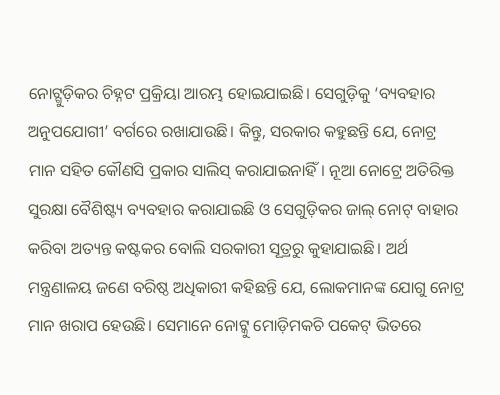ନୋଟ୍ଗୁଡ଼ିକର ଚିହ୍ନଟ ପ୍ରକ୍ରିୟା ଆରମ୍ଭ ହୋଇଯାଇଛି। ସେଗୁଡ଼ିକୁ ‘ବ୍ୟବହାର ଅନୁପଯୋଗୀ’ ବର୍ଗରେ ରଖାଯାଉଛି। କିନ୍ତୁ, ସରକାର କହୁଛନ୍ତି ଯେ, ନୋଟ୍ର ମାନ ସହିତ କୌଣସି ପ୍ରକାର ସାଲିସ୍ କରାଯାଇନାହିଁ। ନୂଆ ନୋଟ୍ରେ ଅତିରିକ୍ତ ସୁରକ୍ଷା ବୈଶିଷ୍ଟ୍ୟ ବ୍ୟବହାର କରାଯାଇଛି ଓ ସେଗୁଡ଼ିକର ଜାଲ୍ ନୋଟ୍ ବାହାର କରିବା ଅତ୍ୟନ୍ତ କଷ୍ଟକର ବୋଲି ସରକାରୀ ସୂତ୍ରରୁ କୁହାଯାଇଛି। ଅର୍ଥ ମନ୍ତ୍ରଣାଳୟ ଜଣେ ବରିଷ୍ଠ ଅଧିକାରୀ କହିଛନ୍ତି ଯେ, ଲୋକମାନଙ୍କ ଯୋଗୁ ନୋଟ୍ର ମାନ ଖରାପ ହେଉଛି। ସେମାନେ ନୋଟ୍କୁ ମୋଡ଼ିମକଚି ପକେଟ୍ ଭିତରେ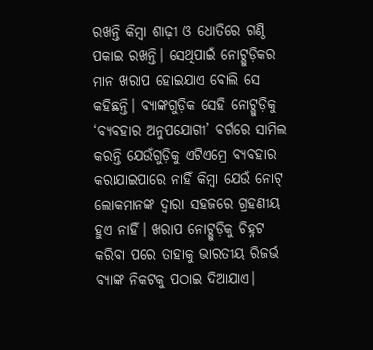ରଖନ୍ତି କିମ୍ବା ଶାଢ଼ୀ ଓ ଧୋତିରେ ଗଣ୍ଠି ପକାଇ ରଖନ୍ତି। ସେଥିପାଇଁ ନୋଟ୍ଗୁଡ଼ିକର ମାନ ଖରାପ ହୋଇଯାଏ ବୋଲି ସେ କହିଛନ୍ତି। ବ୍ୟାଙ୍କଗୁଡ଼ିକ ସେହି ନୋଟ୍ଗୁଡ଼ିକୁ ‘ବ୍ୟବହାର ଅନୁପଯୋଗୀ’ ବର୍ଗରେ ସାମିଲ କରନ୍ତି ଯେଉଁଗୁଡ଼ିକୁ ଏଟିଏମ୍ରେ ବ୍ୟବହାର କରାଯାଇପାରେ ନାହିଁ କିମ୍ବା ଯେଉଁ ନୋଟ୍ ଲୋକମାନଙ୍କ ଦ୍ବାରା ସହଜରେ ଗ୍ରହଣୀୟ ହୁଏ ନାହିଁ। ଖରାପ ନୋଟ୍ଗୁଡ଼ିକୁ ଚିହ୍ନଟ କରିବା ପରେ ତାହାକୁ ଭାରତୀୟ ରିଜର୍ଭ ବ୍ୟାଙ୍କ ନିକଟକୁ ପଠାଇ ଦିଆଯାଏ।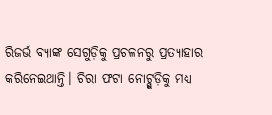ରିଜର୍ଭ ବ୍ୟାଙ୍କ ସେଗୁଡ଼ିକୁ ପ୍ରଚଳନରୁ ପ୍ରତ୍ୟାହାର କରିନେଇଥାନ୍ତି। ଚିରା ଫଟା ନୋଟ୍ଗୁଡ଼ିକୁ ମଧ୍ୟ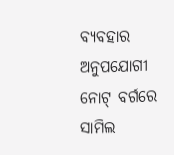ବ୍ୟବହାର ଅନୁପଯୋଗୀ ନୋଟ୍ ବର୍ଗରେ ସାମିଲ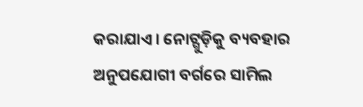କରାଯାଏ। ନୋଟ୍ଗୁଡ଼ିକୁ ବ୍ୟବହାର ଅନୁପଯୋଗୀ ବର୍ଗରେ ସାମିଲ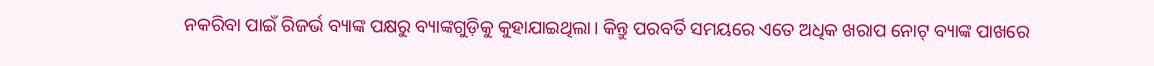ନକରିବା ପାଇଁ ରିଜର୍ଭ ବ୍ୟାଙ୍କ ପକ୍ଷରୁ ବ୍ୟାଙ୍କଗୁଡ଼ିକୁ କୁହାଯାଇଥିଲା। କିନ୍ତୁ ପରବର୍ତି ସମୟରେ ଏତେ ଅଧିକ ଖରାପ ନୋଟ୍ ବ୍ୟାଙ୍କ ପାଖରେ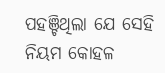ପହଞ୍ଚିଥିଲା ଯେ ସେହି ନିୟମ କୋହଳ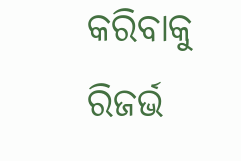କରିବାକୁ ରିଜର୍ଭ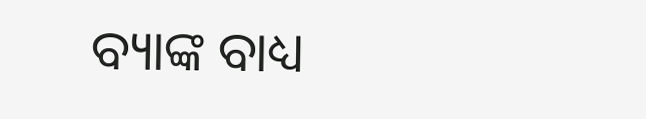ବ୍ୟାଙ୍କ ବାଧ୍ୟ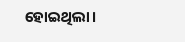ହୋଇଥିଲା।